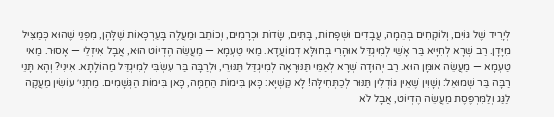לְיָרִיד שֶׁל גּוֹיִם, וְלוֹקְחִים בְּהֵמָה, עֲבָדִים וּשְׁפָחוֹת, בָּתִּים, שָׂדוֹת וּכְרָמִים, וְכוֹתֵב וּמַעֲלֶה בָּעַרְכָּאוֹת שֶׁלָּהֶן, מִפְּנֵי שֶׁהוּא כְּמַצִּיל מִיָּדָן. רַב שְׁרָא לְחִיָּיא בַּר אָשֵׁי לְמִיגְדַּל אוּהָרִי בְּחוּלָּא דְמוֹעֲדָא. מַאי טַעְמָא — מַעֲשֵׂה הֶדְיוֹט הוּא, אֲבָל אִיזְלֵי — אָסוּר. מַאי טַעְמָא — מַעֲשֵׂה אוּמָּן הוּא. רַב יְהוּדָה שְׁרָא לְאַמֵּי תַּנּוּרָאָה לְמִיגְדַּל תַּנּוּרֵי, וּלְרַבָּה בַּר עִשְׂבִּי לְמִיגְדַּל מַהוֹלָתָא. אִינִי? וְהָא תָּנֵי רַבָּה בַּר שְׁמוּאֵל: וְשָׁוִין שֶׁאֵין גּוֹדְלִין תַּנּוּר לְכַתְּחִילָּה! לָא קַשְׁיָא: כָּאן בִּימוֹת הַחַמָּה, כָּאן בִּימוֹת הַגְּשָׁמִים. מַתְנִי׳ עוֹשִׂין מַעֲקֶה לַגַּג וְלַמִּרְפֶּסֶת מַעֲשֵׂה הֶדְיוֹט, אֲבָל לֹא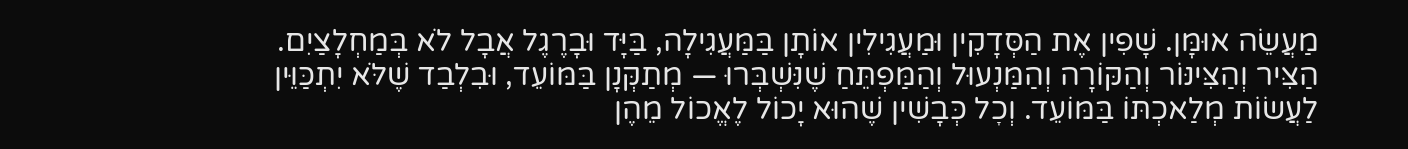מַעֲשֵׂה אוּמָּן. שָׁפִין אֶת הַסְּדָקִין וּמַעֲגִילִין אוֹתָן בַּמַּעֲגִילָה, בַּיָּד וּבָרֶגֶל אֲבָל לֹא בְּמַחְלָצַיִם. הַצִּיר וְהַצִּינּוֹר וְהַקּוֹרָה וְהַמַּנְעוּל וְהַמַּפְתֵּחַ שֶׁנִּשְׁבְּרוּ — מְתַקְּנָן בַּמּוֹעֵד, וּבִלְבַד שֶׁלֹּא יִתְכַּוֵּין לַעֲשׂוֹת מְלַאכְתּוֹ בַּמּוֹעֵד. וְכׇל כְּבָשִׁין שֶׁהוּא יָכוֹל לֶאֱכוֹל מֵהֶן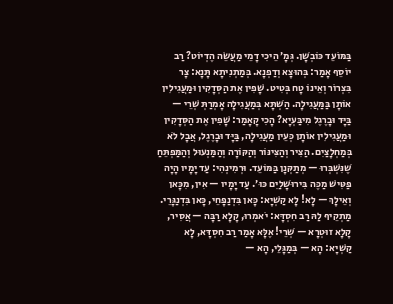בַּמּוֹעֵד כּוֹבְשָׁן. גְּמָ׳ הֵיכִי דָמֵי מַעֲשֵׂה הֶדְיוֹט? רַב יוֹסֵף אָמַר: בְּהוּצָא וְדַפְנָא. בְּמַתְנִיתָא תָּנָא: צָר בִּצְרוֹר וְאֵינוֹ טָח בְּטִיט. שָׁפִין אֶת הַסְּדָקִין וּמַעֲגִילִין אוֹתָן בַּמַּעֲגִילָה. הַשְׁתָּא בְּמַעֲגִילָה אָמְרַתְּ שְׁרֵי — בַּיָּד וּבָרֶגֶל מִיבַּעְיָא? הָכִי קָאָמַר: שָׁפִין אֶת הַסְּדָקִין וּמַעֲגִילִין אוֹתָן כְּעֵין מַעֲגִילָה, בַּיָּד וּבָרֶגֶל, אֲבָל לֹא בְּמַחְלָצַיִם. הַצִּיר וְהַצִּינּוֹר וְהַקּוֹרָה וְהַמַּנְעוּל וְהַמַּפְתֵּחַ שֶׁנִּשְׁבְּרוּ — מְתַקְּנָן בַּמּוֹעֵד. וּרְמִינְהִי: עַד יָמָיו הָיָה פַּטִּישׁ מַכֶּה בִּירוּשָׁלַיִם כּוּ׳. עַד יָמָיו — אִין, מִכָּאן וְאֵילָךְ — לָא! לָא קַשְׁיָא: כָּאן בִּדְנַפָּחֵי, כָּאן בִּדְנַגָּרֵי. מַתְקֵיף לַהּ רַב חִסְדָּא: יֹאמְרוּ, קָלָא רַבָּה — אֲסִיר, קָלָא זוּטְרָא — שְׁרֵי! אֶלָּא אָמַר רַב חִסְדָּא, לָא קַשְׁיָא: הָא — בְּמַגָּלֵי, הָא —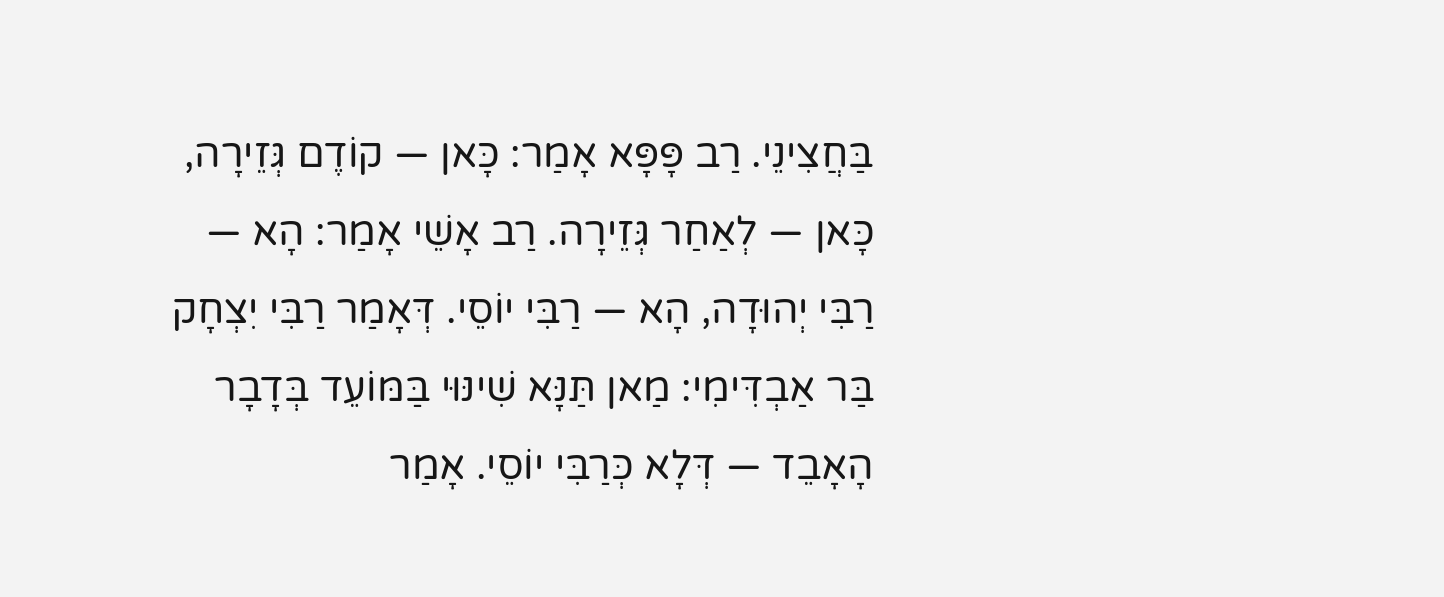בַּחֲצִינֵי. רַב פָּפָּא אָמַר: כָּאן — קוֹדֶם גְּזֵירָה, כָּאן — לְאַחַר גְּזֵירָה. רַב אָשֵׁי אָמַר: הָא — רַבִּי יְהוּדָה, הָא — רַבִּי יוֹסֵי. דְּאָמַר רַבִּי יִצְחָק בַּר אַבְדִּימִי: מַאן תַּנָּא שִׁינּוּי בַּמּוֹעֵד בְּדָבָר הָאָבֵד — דְּלָא כְּרַבִּי יוֹסֵי. אָמַר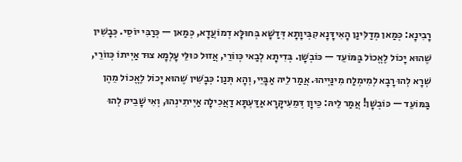רָבִינָא: כְּמַאן מְדַלִּינַן הָאִידָּנָא קִבְּיוָתָא דְּדַשָּׁא בְּחוּלָּא דְמוֹעֲדָא, כְּמַאן — כְּרַבִּי יוֹסֵי. כְּבָשִׁין שֶׁהוּא יָכוֹל לֶאֱכוֹל בַּמּוֹעֵד — כּוֹבְשָׁן. בְּדִיתָא לְבַאי כְּווֹרֵי, אֲזוּל כּוּלֵּי עָלְמָא צוּד אַיְיתוֹ כְּווֹרֵי, שְׁרָא לְהוּ רָבָא לְמִימְלַח מִינַּיְיהוּ. אֲמַר לֵיהּ אַבָּיֵי, וְהָא תְּנַן: כְּבָשִׁין שֶׁהוּא יָכוֹל לֶאֱכוֹל מֵהֶן בַּמּוֹעֵד — כּוֹבְשָׁן! אֲמַר לֵיהּ: כֵּיוָן דְּמֵעִיקָּרָא אַדַּעְתָּא דַאֲכִילָה אַיְיתִינְהוּ, וְאִי שָׁבֵיק לְהוּ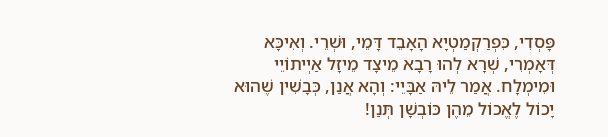פָּסְדִי, כִּפְרַקְמַטְיָא הָאָבֵד דָּמֵי, וּשְׁרֵי. וְאִיכָּא דְּאָמְרִי, שְׁרָא לְהוּ רָבָא מֵיצָד מֵיזָל אַיְיתוֹיֵי וּמִימְלָח. אֲמַר לֵיהּ אַבָּיֵי: וְהָא אֲנַן, כְּבָשִׁין שֶׁהוּא יָכוֹל לֶאֱכוֹל מֵהֶן כּוֹבְשָׁן תְּנַן!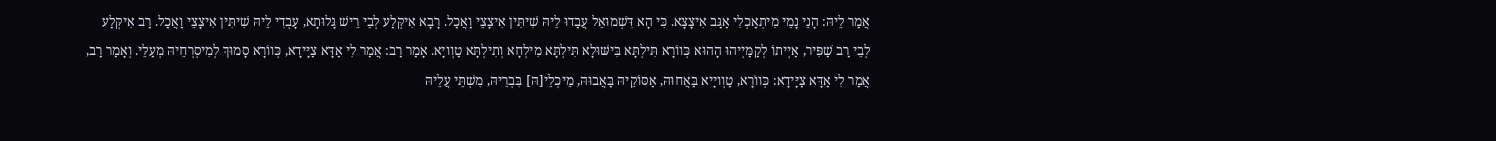אֲמַר לֵיהּ: הָנֵי נָמֵי מִיתְאַכְלִי אַגַּב אִיצָצָא. כִּי הָא דִּשְׁמוּאֵל עֲבַדוּ לֵיהּ שִׁיתִּין אִיצָצֵי וַאֲכַל. רָבָא אִיקְּלַע לְבֵי רֵישׁ גָּלוּתָא, עָבְדִי לֵיהּ שִׁיתִּין אִיצָצֵי וַאֲכַל. רַב אִיקְּלַע לְבֵי רַב שַׁפִּיר, אַיְיתוֹ לְקַמַּיְיהוּ הָהוּא כְּווֹרָא תִּילְתָּא בִּישּׁוּלָא תִּילְתָּא מִילְחָא וְתִילְתָּא טַוְויָא. אָמַר רַב: אֲמַר לִי אַדָּא צַיָּידָא, כְּווֹרָא סָמוּךְ לְמִיסְרְחֵיהּ מְעַלֵּי. וְאָמַר רַב, אֲמַר לִי אַדָּא צַיָּידָא: כְּווֹרָא, טַוְויָיא בַּאֲחוּהּ, אַסּוֹקֵיהּ בַּאֲבוּהּ, מֵיכְלֵי[הּ] בִּבְרֵיהּ, מִשְׁתֵּי עֲלֵיהּ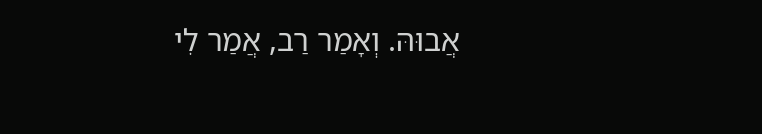אֲבוּהּ. וְאָמַר רַב, אֲמַר לִי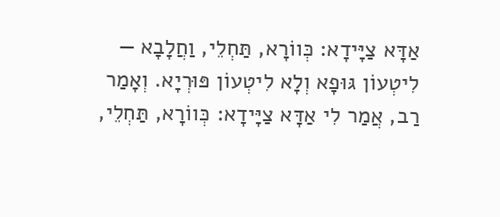אַדָּא צַיָּידָא: כְּווֹרָא, תַּחְלֵי, וַחֲלָבָא — לִיטְעוֹן גּוּפָא וְלָא לִיטְעוֹן פּוּרְיָא. וְאָמַר רַב, אֲמַר לִי אַדָּא צַיָּידָא: כְּווֹרָא, תַּחְלֵי,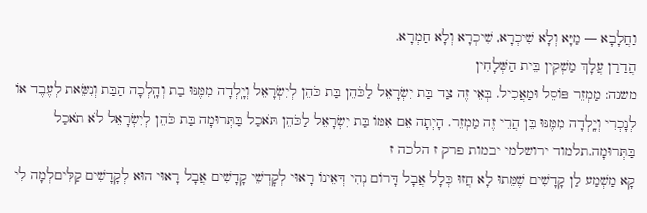וַחֲלָבָא — מַיָּא וְלָא שִׁיכְרָא, שִׁיכְרָא וְלָא חַמְרָא.
הֲדַרַן עֲלָךְ מַשְׁקִין בֵּית הַשְּׁלָחִין
משנה: מַמְזֵר פּוֹסֵל וּמַאֲכִיל. בְּאֵי זֶה צַד בַּת יִשְׂרָאֵל לַכֹּהֵן בַּת כֹּהֵן לְיִשְׂרָאֵל וְיָֽלְדָה מִמֶּנּוּ בַת וְהָֽלְכָה הַבַּת וְנִשֵּׂאת לְעֶבֶד אוֹ לְנָכְרִי וְיָֽלְדָה מִמֶּנּוּ בֵּן הֲרֵי זֶה מַמְזֵר. הָיְתָה אֵם אִמּוֹ בַּת יִשְׂרָאֵל לַכֹּהֵן תֹּאכַל בַּתְּרוּמָה בַּת כֹּהֵן לְיִשְׂרָאֵל לֹא תֹאכַל בַּתְּרוּמָה.תלמוד ירושלמי יבמות פרק ז הלכה ז
קָא מַשְׁמַע לַן קָדָשִׁים שֶׁמֵּתוּ לָא חֲזוּ כְּלָל אֲבָל דָּרוֹם נְהִי דְּאֵינוֹ רָאוּי לְקׇדְשֵׁי קָדָשִׁים אֲבָל רָאוּי הוּא לְקָדָשִׁים קַלִּיםלְמָה לִי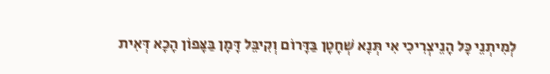לְמִיתְנֵי כׇּל הָנֵיצְרִיכִי אִי תְּנָא שְׁחָטָן בַּדָּרוֹם וְקִיבֵּל דָּמָן בַּצָּפוֹן הָכָא דְּאִית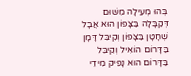בְּהוּ מְעִילָה מִשּׁוּם דְּקַבָּלָה בַּצָּפוֹן הוּא אֲבָל שְׁחָטָן בַּצָּפוֹן וְקִיבֵּל דָּמָן בַּדָּרוֹם הוֹאִיל וְקִיבֵּל בַּדָּרוֹם הוּא נָפֵיק מִידֵי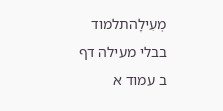מְעִילָהתלמוד בבלי מעילה דף ב עמוד א